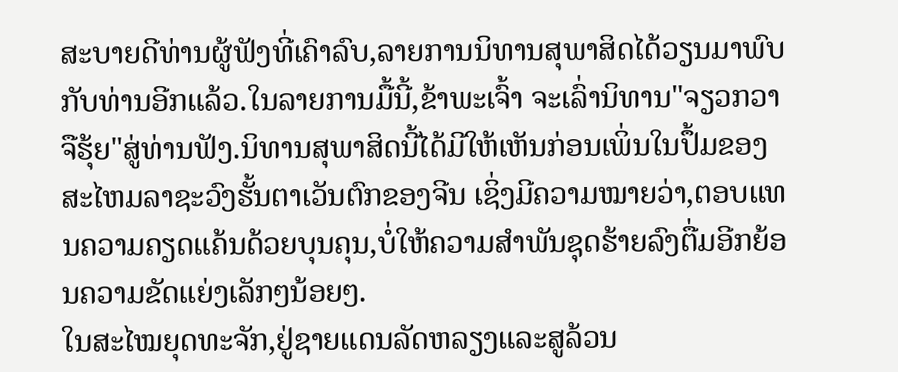ສະບາຍດີທ່ານຜູ້ຟັງທີ່ເຄົາລົບ,ລາຍການນິທານສຸພາສິດໄດ້ວຽນມາພົບກັບທ່ານອີກແລ້ວ.ໃນລາຍການມື້ນີ້,ຂ້າພະເຈົ້າ ຈະເລົ່ານິທານ"ຈຽວກວາຈືຮຸ້ຍ"ສູ່ທ່ານຟັງ.ນິທານສຸພາສິດນີ້ໄດ້ມີໃຫ້ເຫັນກ່ອນເພິ່ນໃນປຶ້ມຂອງສະໄຫມລາຊະວົງຮັ້ນຕາເວັນຕົກຂອງຈີນ ເຊິ່ງມີຄວາມໝາຍວ່າ,ຕອບແທນຄວາມຄຽດແຄ້ນດ້ວຍບຸນຄຸນ,ບໍ່ໃຫ້ຄວາມສຳພັນຊຸດຮ້າຍລົງຕື່ມອີກຍ້ອນຄວາມຂັດແຍ່ງເລັກໆນ້ອຍໆ.
ໃນສະໄໝຍຸດທະຈັກ,ຢູ່ຊາຍແດນລັດຫລຽງແລະສູລ້ວນ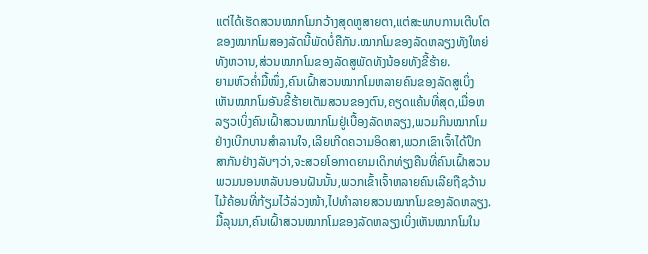ແຕ່ໄດ້ເຮັດສວນໝາກໂມກວ້າງສຸດຫູສາຍຕາ,ແຕ່ສະພາບການເຕີບໂຕຂອງໝາກໂມສອງລັດນີ້ພັດບໍ່ຄືກັນ.ໝາກໂມຂອງລັດຫລຽງທັງໃຫຍ່ທັງຫວານ,ສ່ວນໝາກໂມຂອງລັດສູພັດທັງນ້ອຍທັງຂີ້ຮ້າຍ.
ຍາມຫົວຄ່ຳມື້ໜຶ່ງ,ຄົນເຝົ້າສວນໝາກໂມຫລາຍຄົນຂອງລັດສູເບິ່ງເຫັນໝາກໂມອັນຂີ້ຮ້າຍເຕັມສວນຂອງຕົນ,ຄຽດແຄ້ນທີ່ສຸດ,ເມື່ອຫລຽວເບິ່ງຄົນເຝົ້າສວນໝາກໂມຢູ່ເບື້ອງລັດຫລຽງ,ພວມກິນໝາກໂມຢ່າງເບີກບານສຳລານໃຈ,ເລີຍເກີດຄວາມອິດສາ,ພວກເຂົາເຈົ້າໄດ້ປຶກສາກັນຢ່າງລັບໆວ່າ,ຈະສວຍໂອກາດຍາມເດິກທ່ຽງຄືນທີ່ຄົນເຝົ້າສວນພວມນອນຫລັບນອນຝັນນັ້ນ,ພວກເຂົ້າເຈົ້າຫລາຍຄົນເລີຍຖືຊວ້ານ ໄມ້ຄ້ອນທີ່ກ້ຽມໄວ້ລ່ວງໜ້າ,ໄປທຳລາຍສວນໝາກໂມຂອງລັດຫລຽງ.
ມື້ລຸນມາ,ຄົນເຝົ້າສວນໝາກໂມຂອງລັດຫລຽງເບິ່ງເຫັນໝາກໂມໃນ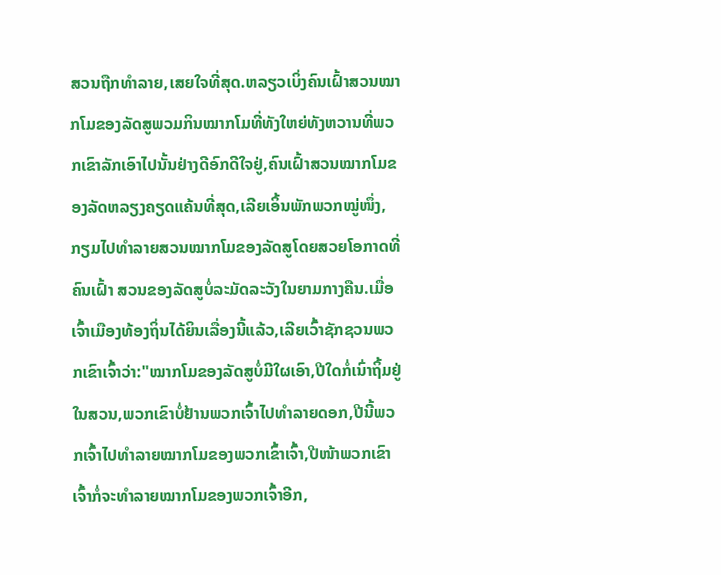ສວນຖືກທຳລາຍ,ເສຍໃຈທີ່ສຸດ.ຫລຽວເບິ່ງຄົນເຝົ້າສວນໝາກໂມຂອງລັດສູພວມກິນໝາກໂມທີ່ທັງໃຫຍ່ທັງຫວານທີ່ພວກເຂົາລັກເອົາໄປນັ້ນຢ່າງດີອົກດີໃຈຢູ່,ຄົນເຝົ້າສວນໝາກໂມຂອງລັດຫລຽງຄຽດແຄ້ນທີ່ສຸດ,ເລີຍເອິ້ນພັກພວກໝູ່ໜຶ່ງ,ກຽມໄປທຳລາຍສວນໝາກໂມຂອງລັດສູໂດຍສວຍໂອກາດທີ່ຄົນເຝົ້າ ສວນຂອງລັດສູບໍ່ລະມັດລະວັງໃນຍາມກາງຄືນ.ເມື່ອເຈົ້າເມືອງທ້ອງຖິ່ນໄດ້ຍິນເລື່ອງນີ້ແລ້ວ,ເລີຍເວົ້າຊັກຊວນພວກເຂົາເຈົ້າວ່າ:"ໝາກໂມຂອງລັດສູບໍ່ມີໃຜເອົາ,ປີໃດກໍ່ເນົ່າຖິ້ມຢູ່ໃນສວນ,ພວກເຂົາບໍ່ຢ້ານພວກເຈົ້າໄປທຳລາຍດອກ,ປີນີ້ພວກເຈົ້າໄປທຳລາຍໝາກໂມຂອງພວກເຂົ້າເຈົ້າ,ປີໜ້າພວກເຂົາເຈົ້າກໍ່ຈະທຳລາຍໝາກໂມຂອງພວກເຈົ້າອີກ,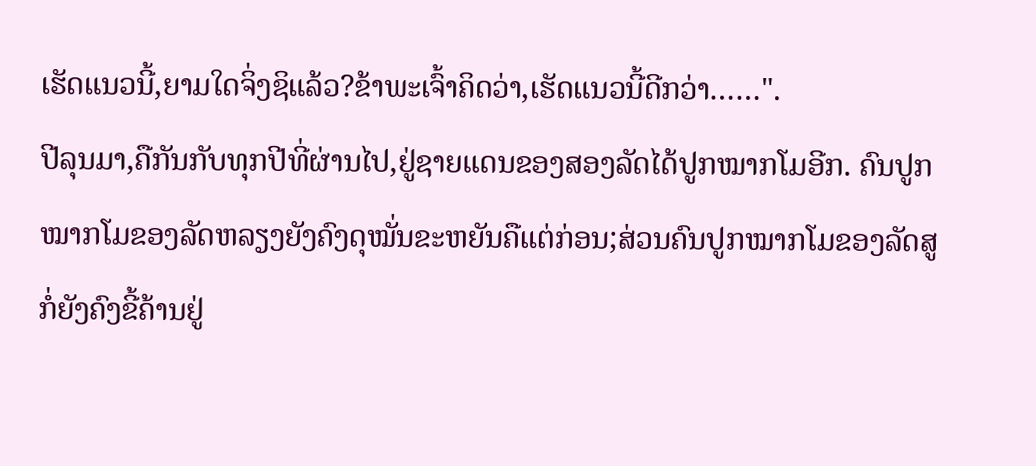ເຮັດແນວນີ້,ຍາມໃດຈິ່ງຊິແລ້ວ?ຂ້າພະເຈົ້າຄິດວ່າ,ເຮັດແນວນີ້ດີກວ່າ……".
ປີລຸນມາ,ຄືກັນກັບທຸກປີທີ່ຜ່ານໄປ,ຢູ່ຊາຍແດນຂອງສອງລັດໄດ້ປູກໝາກໂມອີກ. ຄົນປູກໝາກໂມຂອງລັດຫລຽງຍັງຄົງດຸໝັ່ນຂະຫຍັນຄືແຕ່ກ່ອນ;ສ່ວນຄົນປູກໝາກໂມຂອງລັດສູກໍ່ຍັງຄົງຂີ້ຄ້ານຢູ່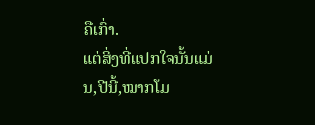ຄືເກົ່າ.
ແຕ່ສິ່ງທີ່ແປກໃຈນັ້ນແມ່ນ,ປີນີ້,ໝາກໂມ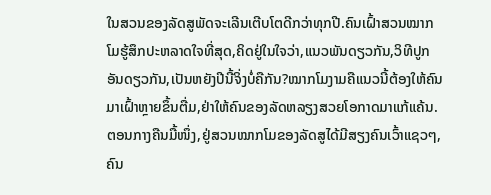ໃນສວນຂອງລັດສູພັດຈະເລີນເຕີບໂຕດີກວ່າທຸກປີ.ຄົນເຝົ້າສວນໝາກໂມຮູ້ສຶກປະຫລາດໃຈທີ່ສຸດ,ຄິດຢູ່ໃນໃຈວ່າ,ແນວພັນດຽວກັນ,ວິທີປູກອັນດຽວກັນ,ເປັນຫຍັງປີນີ້ຈິ່ງບໍ່ຄືກັນ?ໝາກໂມງາມຄືແນວນີ້ຕ້ອງໃຫ້ຄົນມາເຝົ້າຫຼາຍຂຶ້ນຕື່ມ,ຢ່າໃຫ້ຄົນຂອງລັດຫລຽງສວຍໂອກາດມາແກ້ແຄ້ນ.
ຕອນກາງຄືນມື້ໜຶ່ງ,ຢູ່ສວນໝາກໂມຂອງລັດສູໄດ້ມີສຽງຄົນເວົ້າແຊວໆ,ຄົນ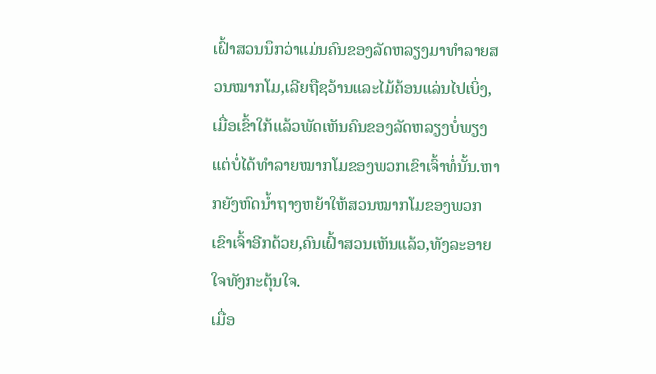ເຝົ້າສວນນຶກວ່າແມ່ນຄົນຂອງລັດຫລຽງມາທຳລາຍສວນໝາກໂມ,ເລີຍຖືຊວ້ານແລະໄມ້ຄ້ອນແລ່ນໄປເບິ່ງ,ເມື່ອເຂົ້າໃກ້ແລ້ວພັດເຫັນຄົນຂອງລັດຫລຽງບໍ່ພຽງແຕ່ບໍ່ໄດ້ທຳລາຍໝາກໂມຂອງພວກເຂົາເຈົ້າທໍ່ນັ້ນ.ຫາກຍັງຫົດນ້ຳຖາງຫຍ້າໃຫ້ສວນໝາກໂມຂອງພວກເຂົາເຈົ້າອີກດ້ວຍ,ຄົນເຝົ້າສວນເຫັນແລ້ວ,ທັງລະອາຍໃຈທັງກະຕຸ້ນໃຈ.
ເມື່ອ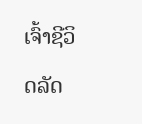ເຈົ້າຊີວິດລັດ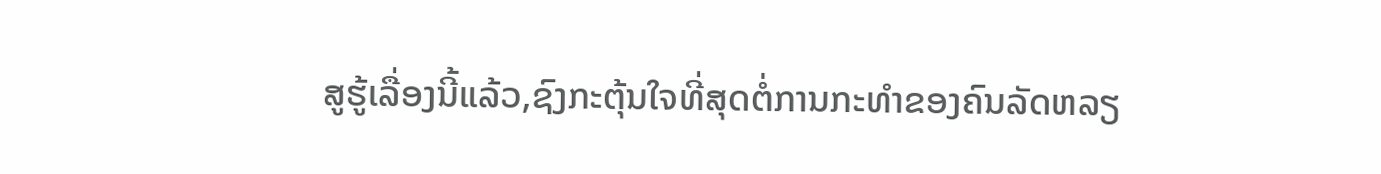ສູຮູ້ເລື່ອງນີ້ແລ້ວ,ຊົງກະຕຸ້ນໃຈທີ່ສຸດຕໍ່ການກະທຳຂອງຄົນລັດຫລຽ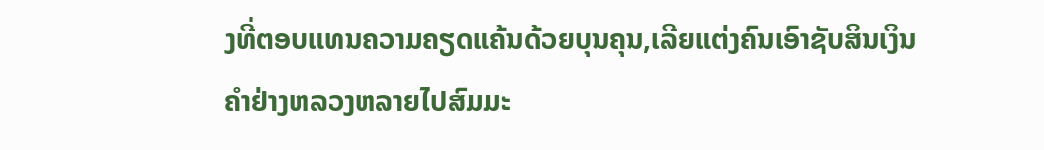ງທີ່ຕອບແທນຄວາມຄຽດແຄ້ນດ້ວຍບຸນຄຸນ,ເລີຍແຕ່ງຄົນເອົາຊັບສິນເງິນຄຳຢ່າງຫລວງຫລາຍໄປສົມມະ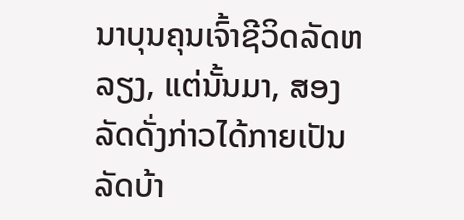ນາບຸນຄຸນເຈົ້າຊີວິດລັດຫລຽງ, ແຕ່ນັ້ນມາ, ສອງລັດດັ່ງກ່າວໄດ້ກາຍເປັນລັດບ້າ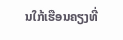ນໃກ້ເຮືອນຄຽງທີ່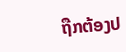ຖືກຕ້ອງປ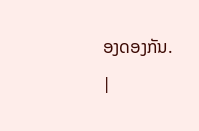ອງດອງກັນ.
|